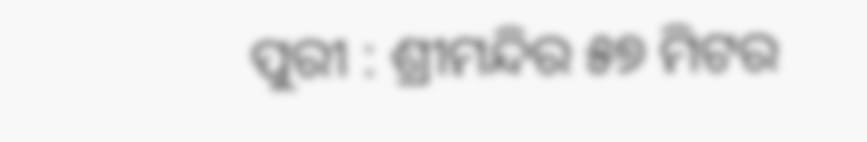ପୁରୀ : ଶ୍ରୀମନ୍ଦିର ୫୭ ମିଟର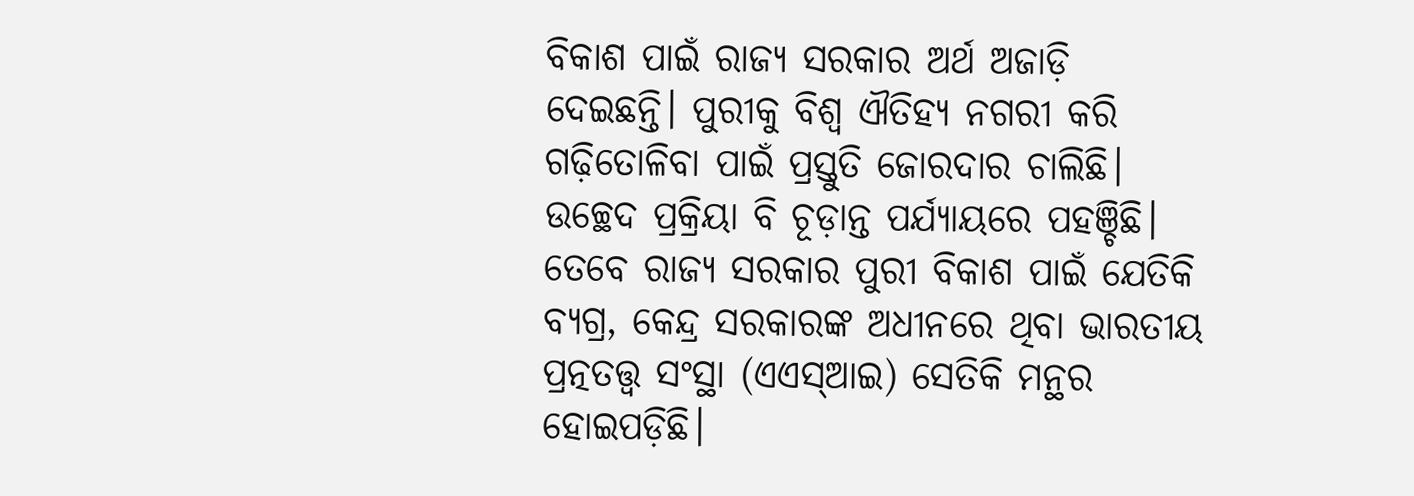ବିକାଶ ପାଇଁ ରାଜ୍ୟ ସରକାର ଅର୍ଥ ଅଜାଡ଼ି ଦେଇଛନ୍ତି। ପୁରୀକୁ ବିଶ୍ବ ଐତିହ୍ୟ ନଗରୀ କରି ଗଢ଼ିତୋଳିବା ପାଇଁ ପ୍ରସ୍ତୁତି ଜୋରଦାର ଚାଲିଛି। ଉଚ୍ଛେଦ ପ୍ରକ୍ରିୟା ବି ଚୂଡ଼ାନ୍ତ ପର୍ଯ୍ୟାୟରେ ପହଞ୍ଚିଛି। ତେବେ ରାଜ୍ୟ ସରକାର ପୁରୀ ବିକାଶ ପାଇଁ ଯେତିକି ବ୍ୟଗ୍ର, କେନ୍ଦ୍ର ସରକାରଙ୍କ ଅଧୀନରେ ଥିବା ଭାରତୀୟ ପ୍ରତ୍ନତତ୍ତ୍ବ ସଂସ୍ଥା (ଏଏସ୍‌ଆଇ) ସେତିକି ମନ୍ଥର ହୋଇପଡ଼ିଛି।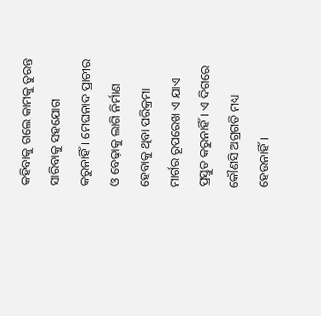କହିବାକୁ ଗଲେ କାମକୁ ତୁରନ୍ତ ସାରିବାକୁ ସହଯୋଗ କରୁନାହିଁ। ମେଘନାଦ ପ୍ରାଚୀର ଓ ବେଢ଼ାକୁ ଲାଗି ନିର୍ମାଣ ହେବାକୁ ଥିବା ପରିକ୍ରମ‌ା ମାର୍ଗର ରୂପରେଖ ଏ ଯାଏ ପ୍ରସ୍ତୁତ କରୁନାହିଁ। ଏ ଦିଗରେ କୌଣସି ଅଗ୍ରଗତି ମଧ୍ୟ ହେଉନାହିଁ।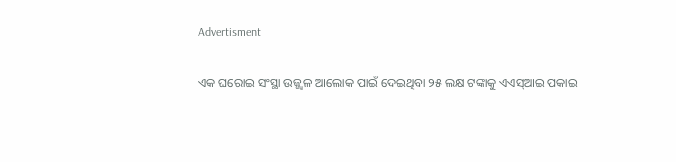Advertisment

ଏକ ଘରୋଇ ସଂସ୍ଥା ଉଜ୍ଜ୍ବଳ ଆଲୋକ ପାଇଁ ଦେଇଥିବା ୨୫ ଲକ୍ଷ ଟଙ୍କାକୁ ଏଏସ୍‌ଆଇ ପକାଇ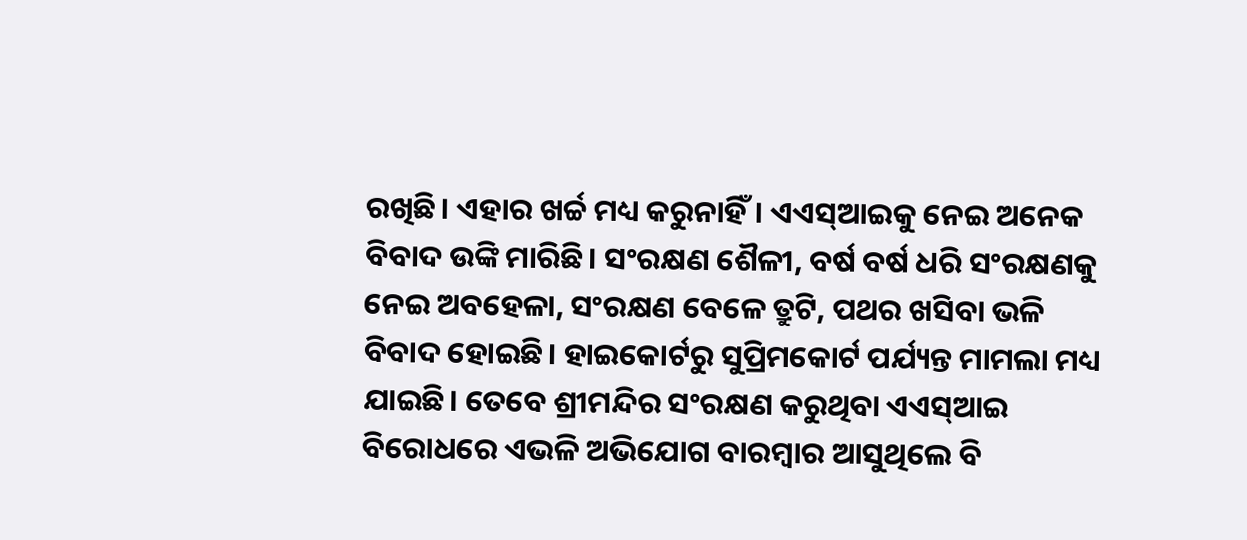ରଖିଛି। ଏହାର ଖର୍ଚ୍ଚ ମଧ୍ୟ କରୁନାହିଁ। ଏଏସ୍‌ଆଇକୁ ନେଇ ଅନେକ ବିବାଦ ଉଙ୍କି ମାରିଛି। ସଂରକ୍ଷଣ ଶୈଳୀ, ବର୍ଷ ବର୍ଷ ଧରି ସଂରକ୍ଷଣକୁ ନେଇ ଅବହେଳା, ସଂରକ୍ଷଣ ବେଳେ ତ୍ରୁଟି, ପଥର ଖସିବା ଭଳି ବିବାଦ ହୋଇଛି। ହାଇକୋର୍ଟରୁ ସୁପ୍ରିମକୋର୍ଟ ପର୍ଯ୍ୟନ୍ତ ମାମଲା ମଧ୍ୟ ଯାଇଛି। ତେବେ ଶ୍ରୀମନ୍ଦିର ସଂରକ୍ଷଣ କରୁଥିବା ଏଏସ୍‌ଆଇ ବିରୋଧରେ ଏଭଳି ଅଭିଯୋଗ ବାରମ୍ବାର ଆସୁଥିଲେ ବି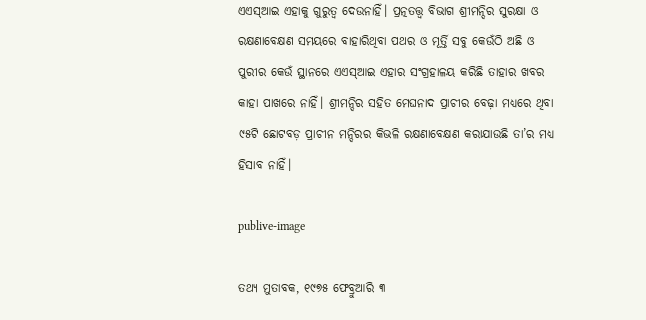ଏଏସ୍‌ଆଇ ଏହାକୁ ଗୁରୁତ୍ବ ଦେଉନାହିଁ। ପ୍ରତ୍ନତତ୍ତ୍ବ ବିଭାଗ ଶ୍ରୀମନ୍ଦିର ସୁରକ୍ଷା ଓ ରକ୍ଷଣାବେକ୍ଷଣ ସମୟରେ ବ‌ାହାରିଥିବା ପଥର ଓ ମୂର୍ତ୍ତି ସବୁ କେଉଁଠି ଅଛି ଓ ପୁରୀର କେଉଁ ସ୍ଥାନରେ ଏଏସ୍‌ଆଇ ଏହାର ସଂଗ୍ରହାଳୟ କରିଛି ତାହାର ଖବର କାହା ପାଖରେ ନାହିଁ। ଶ୍ରୀମନ୍ଦିର ସହିତ ମେଘନାଦ ପ୍ରାଚୀର ବେଢ଼ା ମଧ୍ୟରେ ଥିବା ୯୫ଟି ଛୋଟବଡ଼ ପ୍ରାଚୀନ ମନ୍ଦିରର କିଭଳି ରକ୍ଷଣାବେକ୍ଷଣ କରାଯାଉଛି ତା’ର ମଧ୍ୟ ହିସାବ ନାହିଁ।

publive-image

ତଥ୍ୟ ମୁତାବକ, ୧୯୭୫ ଫେବ୍ରୁଆରି ୩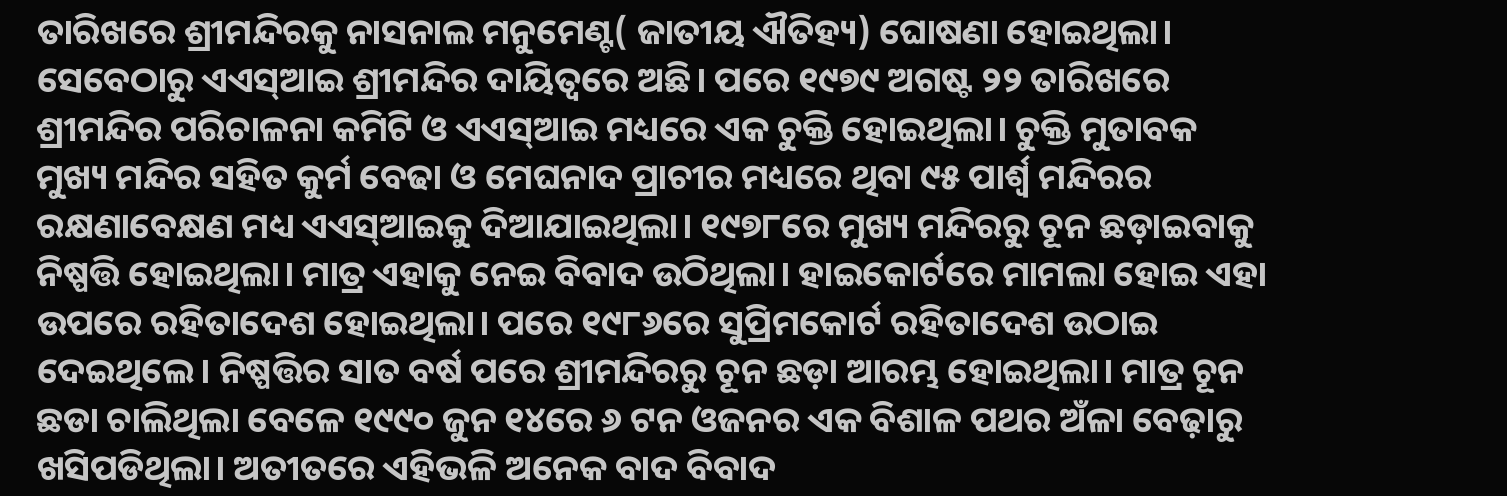ତାରିଖରେ ଶ୍ରୀମନ୍ଦିରକୁ ନାସନାଲ ମନୁମେଣ୍ଟ( ଜାତୀୟ ଐତିହ୍ୟ) ଘୋଷଣା ହୋଇଥିଲା। ସେବେଠାରୁ ଏଏସ୍‌ଆଇ ଶ୍ରୀମନ୍ଦିର ଦ‌ାୟିତ୍ବରେ ଅଛି। ପରେ ୧୯୭୯ ଅଗଷ୍ଟ ୨୨ ତାରିଖରେ ଶ୍ରୀମନ୍ଦିର ପରିଚାଳନା କମିଟି ଓ ଏଏସ୍‌ଆଇ ମଧ୍ୟରେ ଏକ ଚୁକ୍ତି ହୋଇଥିଲା। ଚୁକ୍ତି ମୁତାବକ ମୁଖ୍ୟ ମନ୍ଦିର ସହିତ କୁର୍ମ ବେଢା ଓ ମେଘନାଦ ପ୍ରାଚୀର ମଧ୍ୟରେ ଥିବା ୯୫ ପାର୍ଶ୍ବ ମନ୍ଦିରର ରକ୍ଷଣାବେକ୍ଷଣ ମଧ୍ୟ ଏଏସ୍‌ଆଇକୁ ଦିଆଯାଇଥିଲା। ୧୯୭୮ରେ ମୁଖ୍ୟ ମନ୍ଦିରରୁ ଚୂନ ଛଡ଼ାଇବାକୁ ନିଷ୍ପତ୍ତି ହୋଇଥିଲା। ମାତ୍ର ଏହାକୁ ନେଇ ବିବାଦ ଉଠିଥିଲା। ହାଇକୋର୍ଟରେ ମାମଲା ହୋଇ ଏହା ଉପରେ ରହିତାଦେଶ ହୋଇଥିଲା। ପରେ ୧୯୮୬ରେ ସୁପ୍ରିମକୋର୍ଟ ରହିତାଦେଶ ଉଠାଇ ଦେଇଥିଲେ। ନିଷ୍ପତ୍ତିର ସାତ ବର୍ଷ ପରେ ଶ୍ରୀମନ୍ଦିରରୁ ଚୂନ ଛଡ଼ା ଆରମ୍ଭ ହୋଇଥିଲା। ମାତ୍ର ଚୂନ ଛଡା ଚାଲିଥିଲା ବେଳେ ୧୯୯୦ ଜୁନ ୧୪ରେ ୬ ଟନ ଓଜନର ଏକ ବିଶାଳ ପଥର ଅଁଳା ବେଢ଼ାରୁ ଖସିପଡିଥିଲା। ଅତୀତରେ ଏହିଭଳି ଅନେକ ବାଦ ବିବାଦ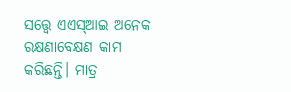ସତ୍ତ୍ବେ ଏଏସ୍‌ଆଇ ଅନେକ ରକ୍ଷଣାବେକ୍ଷଣ କାମ କରିଛନ୍ତି। ମାତ୍ର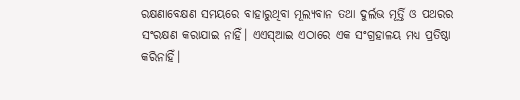ରକ୍ଷଣାବେକ୍ଷଣ ସମୟରେ ବାହାରୁଥିବା ମୂଲ୍ୟବାନ ତଥା ଦୁର୍ଲଭ ମୂର୍ତ୍ତି ଓ ପଥରର ସଂରକ୍ଷଣ କରାଯାଇ ନାହିଁ। ଏଏସ୍‌ଆଇ ଏଠାରେ ଏକ ସଂଗ୍ରହାଳୟ ମଧ୍ୟ ପ୍ରତିଷ୍ଠା କରିନାହିଁ।